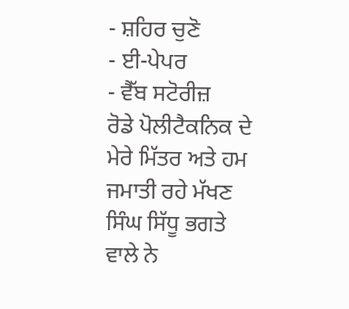- ਸ਼ਹਿਰ ਚੁਣੋ
- ਈ-ਪੇਪਰ
- ਵੈੱਬ ਸਟੋਰੀਜ਼
ਰੋਡੇ ਪੋਲੀਟੈਕਨਿਕ ਦੇ ਮੇਰੇ ਮਿੱਤਰ ਅਤੇ ਹਮ ਜਮਾਤੀ ਰਹੇ ਮੱਖਣ ਸਿੰਘ ਸਿੱਧੂ ਭਗਤੇ ਵਾਲੇ ਨੇ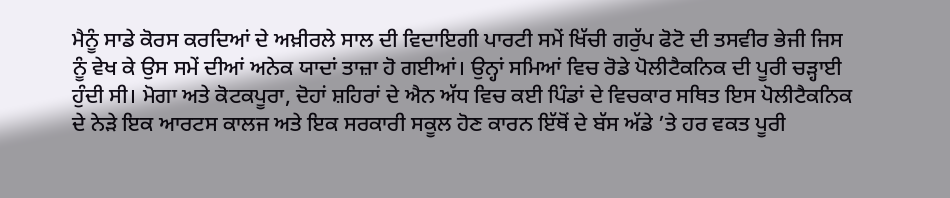ਮੈਨੂੰ ਸਾਡੇ ਕੋਰਸ ਕਰਦਿਆਂ ਦੇ ਅਖ਼ੀਰਲੇ ਸਾਲ ਦੀ ਵਿਦਾਇਗੀ ਪਾਰਟੀ ਸਮੇਂ ਖਿੱਚੀ ਗਰੁੱਪ ਫੋਟੋ ਦੀ ਤਸਵੀਰ ਭੇਜੀ ਜਿਸ ਨੂੰ ਵੇਖ ਕੇ ਉਸ ਸਮੇਂ ਦੀਆਂ ਅਨੇਕ ਯਾਦਾਂ ਤਾਜ਼ਾ ਹੋ ਗਈਆਂ। ਉਨ੍ਹਾਂ ਸਮਿਆਂ ਵਿਚ ਰੋਡੇ ਪੋਲੀਟੈਕਨਿਕ ਦੀ ਪੂਰੀ ਚੜ੍ਹਾਈ ਹੁੰਦੀ ਸੀ। ਮੋਗਾ ਅਤੇ ਕੋਟਕਪੂਰਾ, ਦੋਹਾਂ ਸ਼ਹਿਰਾਂ ਦੇ ਐਨ ਅੱਧ ਵਿਚ ਕਈ ਪਿੰਡਾਂ ਦੇ ਵਿਚਕਾਰ ਸਥਿਤ ਇਸ ਪੋਲੀਟੈਕਨਿਕ ਦੇ ਨੇੜੇ ਇਕ ਆਰਟਸ ਕਾਲਜ ਅਤੇ ਇਕ ਸਰਕਾਰੀ ਸਕੂਲ ਹੋਣ ਕਾਰਨ ਇੱਥੋਂ ਦੇ ਬੱਸ ਅੱਡੇ ’ਤੇ ਹਰ ਵਕਤ ਪੂਰੀ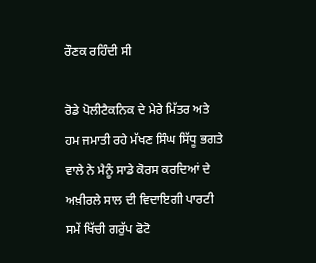ਰੌਣਕ ਰਹਿੰਦੀ ਸੀ

ਰੋਡੇ ਪੋਲੀਟੈਕਨਿਕ ਦੇ ਮੇਰੇ ਮਿੱਤਰ ਅਤੇ ਹਮ ਜਮਾਤੀ ਰਹੇ ਮੱਖਣ ਸਿੰਘ ਸਿੱਧੂ ਭਗਤੇ ਵਾਲੇ ਨੇ ਮੈਨੂੰ ਸਾਡੇ ਕੋਰਸ ਕਰਦਿਆਂ ਦੇ ਅਖ਼ੀਰਲੇ ਸਾਲ ਦੀ ਵਿਦਾਇਗੀ ਪਾਰਟੀ ਸਮੇਂ ਖਿੱਚੀ ਗਰੁੱਪ ਫੋਟੋ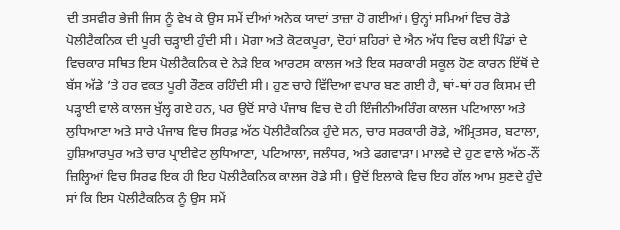ਦੀ ਤਸਵੀਰ ਭੇਜੀ ਜਿਸ ਨੂੰ ਵੇਖ ਕੇ ਉਸ ਸਮੇਂ ਦੀਆਂ ਅਨੇਕ ਯਾਦਾਂ ਤਾਜ਼ਾ ਹੋ ਗਈਆਂ। ਉਨ੍ਹਾਂ ਸਮਿਆਂ ਵਿਚ ਰੋਡੇ ਪੋਲੀਟੈਕਨਿਕ ਦੀ ਪੂਰੀ ਚੜ੍ਹਾਈ ਹੁੰਦੀ ਸੀ। ਮੋਗਾ ਅਤੇ ਕੋਟਕਪੂਰਾ, ਦੋਹਾਂ ਸ਼ਹਿਰਾਂ ਦੇ ਐਨ ਅੱਧ ਵਿਚ ਕਈ ਪਿੰਡਾਂ ਦੇ ਵਿਚਕਾਰ ਸਥਿਤ ਇਸ ਪੋਲੀਟੈਕਨਿਕ ਦੇ ਨੇੜੇ ਇਕ ਆਰਟਸ ਕਾਲਜ ਅਤੇ ਇਕ ਸਰਕਾਰੀ ਸਕੂਲ ਹੋਣ ਕਾਰਨ ਇੱਥੋਂ ਦੇ ਬੱਸ ਅੱਡੇ ’ਤੇ ਹਰ ਵਕਤ ਪੂਰੀ ਰੌਣਕ ਰਹਿੰਦੀ ਸੀ। ਹੁਣ ਚਾਹੇ ਵਿੱਦਿਆ ਵਪਾਰ ਬਣ ਗਈ ਹੈ, ਥਾਂ-ਥਾਂ ਹਰ ਕਿਸਮ ਦੀ ਪੜ੍ਹਾਈ ਵਾਲੇ ਕਾਲਜ ਖੁੱਲ੍ਹ ਗਏ ਹਨ, ਪਰ ਉਦੋਂ ਸਾਰੇ ਪੰਜਾਬ ਵਿਚ ਦੋ ਹੀ ਇੰਜੀਨੀਅਰਿੰਗ ਕਾਲਜ ਪਟਿਆਲਾ ਅਤੇ ਲੁਧਿਆਣਾ ਅਤੇ ਸਾਰੇ ਪੰਜਾਬ ਵਿਚ ਸਿਰਫ਼ ਅੱਠ ਪੋਲੀਟੈਕਨਿਕ ਹੁੰਦੇ ਸਨ, ਚਾਰ ਸਰਕਾਰੀ ਰੋਡੇ, ਅੰਮ੍ਰਿਤਸਰ, ਬਟਾਲਾ, ਹੁਸ਼ਿਆਰਪੁਰ ਅਤੇ ਚਾਰ ਪ੍ਰਾਈਵੇਟ ਲੁਧਿਆਣਾ, ਪਟਿਆਲਾ, ਜਲੰਧਰ, ਅਤੇ ਫਗਵਾੜਾ। ਮਾਲਵੇ ਦੇ ਹੁਣ ਵਾਲੇ ਅੱਠ-ਨੌਂ ਜ਼ਿਲ੍ਹਿਆਂ ਵਿਚ ਸਿਰਫ ਇਕ ਹੀ ਇਹ ਪੋਲੀਟੈਕਨਿਕ ਕਾਲਜ ਰੋਡੇ ਸੀ। ਉਦੋਂ ਇਲਾਕੇ ਵਿਚ ਇਹ ਗੱਲ ਆਮ ਸੁਣਦੇ ਹੁੰਦੇ ਸਾਂ ਕਿ ਇਸ ਪੋਲੀਟੈਕਨਿਕ ਨੂੰ ਉਸ ਸਮੇਂ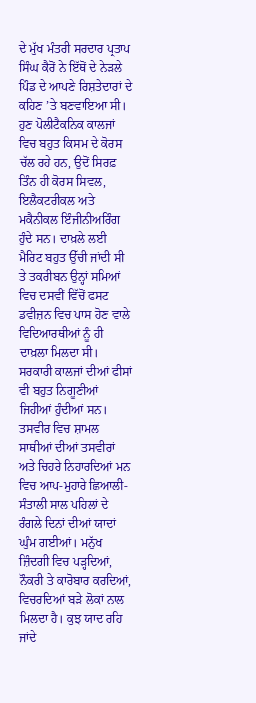ਦੇ ਮੁੱਖ ਮੰਤਰੀ ਸਰਦਾਰ ਪ੍ਰਤਾਪ ਸਿੰਘ ਕੈਰੋਂ ਨੇ ਇੱਥੋਂ ਦੇ ਨੇੜਲੇ ਪਿੰਡ ਦੇ ਆਪਣੇ ਰਿਸ਼ਤੇਦਾਰਾਂ ਦੇ ਕਹਿਣ ’ਤੇ ਬਣਵਾਇਆ ਸੀ।
ਹੁਣ ਪੋਲੀਟੈਕਨਿਕ ਕਾਲਜਾਂ ਵਿਚ ਬਹੁਤ ਕਿਸਮ ਦੇ ਕੋਰਸ ਚੱਲ ਰਹੇ ਹਨ, ਉਦੋਂ ਸਿਰਫ਼ ਤਿੰਨ ਹੀ ਕੋਰਸ ਸਿਵਲ, ਇਲੈਕਟਰੀਕਲ ਅਤੇ ਮਕੈਨੀਕਲ ਇੰਜੀਨੀਅਰਿੰਗ ਹੁੰਦੇ ਸਨ। ਦਾਖ਼ਲੇ ਲਈ ਮੈਰਿਟ ਬਹੁਤ ਉੱਚੀ ਜਾਂਦੀ ਸੀ ਤੇ ਤਕਰੀਬਨ ਉਨ੍ਹਾਂ ਸਮਿਆਂ ਵਿਚ ਦਸਵੀਂ ਵਿੱਚੋਂ ਫਸਟ ਡਵੀਜ਼ਨ ਵਿਚ ਪਾਸ ਹੋਣ ਵਾਲੇ ਵਿਦਿਆਰਥੀਆਂ ਨੂੰ ਹੀ ਦਾਖ਼ਲਾ ਮਿਲਦਾ ਸੀ। ਸਰਕਾਰੀ ਕਾਲਜਾਂ ਦੀਆਂ ਫੀਸਾਂ ਵੀ ਬਹੁਤ ਨਿਗੂਣੀਆਂ ਜਿਹੀਆਂ ਹੁੰਦੀਆਂ ਸਨ।
ਤਸਵੀਰ ਵਿਚ ਸ਼ਾਮਲ ਸਾਥੀਆਂ ਦੀਆਂ ਤਸਵੀਰਾਂ ਅਤੇ ਚਿਹਰੇ ਨਿਹਾਰਦਿਆਂ ਮਨ ਵਿਚ ਆਪ-ਮੁਹਾਰੇ ਛਿਆਲੀ- ਸੰਤਾਲੀ ਸਾਲ ਪਹਿਲਾਂ ਦੇ ਰੰਗਲੇ ਦਿਨਾਂ ਦੀਆਂ ਯਾਦਾਂ ਘੁੰਮ ਗਈਆਂ। ਮਨੁੱਖ ਜ਼ਿੰਦਗੀ ਵਿਚ ਪੜ੍ਹਦਿਆਂ, ਨੌਕਰੀ ਤੇ ਕਾਰੋਬਾਰ ਕਰਦਿਆਂ, ਵਿਚਰਦਿਆਂ ਬੜੇ ਲੋਕਾਂ ਨਾਲ ਮਿਲਦਾ ਹੈ। ਕੁਝ ਯਾਦ ਰਹਿ ਜਾਂਦੇ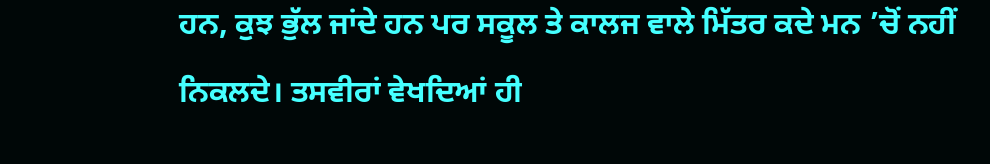ਹਨ, ਕੁਝ ਭੁੱਲ ਜਾਂਦੇ ਹਨ ਪਰ ਸਕੂਲ ਤੇ ਕਾਲਜ ਵਾਲੇ ਮਿੱਤਰ ਕਦੇ ਮਨ ’ਚੋਂ ਨਹੀਂ ਨਿਕਲਦੇ। ਤਸਵੀਰਾਂ ਵੇਖਦਿਆਂ ਹੀ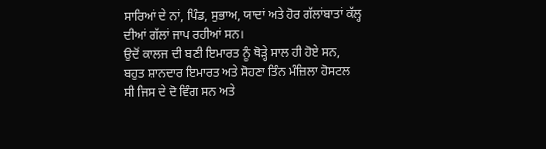ਸਾਰਿਆਂ ਦੇ ਨਾਂ, ਪਿੰਡ, ਸੁਭਾਅ, ਯਾਦਾਂ ਅਤੇ ਹੋਰ ਗੱਲਾਂਬਾਤਾਂ ਕੱਲ੍ਹ ਦੀਆਂ ਗੱਲਾਂ ਜਾਪ ਰਹੀਆਂ ਸਨ।
ਉਦੋਂ ਕਾਲਜ ਦੀ ਬਣੀ ਇਮਾਰਤ ਨੂੰ ਥੋੜ੍ਹੇ ਸਾਲ ਹੀ ਹੋਏ ਸਨ, ਬਹੁਤ ਸ਼ਾਨਦਾਰ ਇਮਾਰਤ ਅਤੇ ਸੋਹਣਾ ਤਿੰਨ ਮੰਜ਼ਿਲਾ ਹੋਸਟਲ ਸੀ ਜਿਸ ਦੇ ਦੋ ਵਿੰਗ ਸਨ ਅਤੇ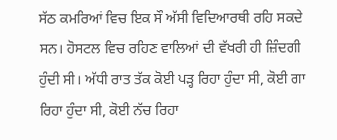ਸੱਠ ਕਮਰਿਆਂ ਵਿਚ ਇਕ ਸੌ ਅੱਸੀ ਵਿਦਿਆਰਥੀ ਰਹਿ ਸਕਦੇ ਸਨ। ਹੋਸਟਲ ਵਿਚ ਰਹਿਣ ਵਾਲਿਆਂ ਦੀ ਵੱਖਰੀ ਹੀ ਜ਼ਿੰਦਗੀ ਹੁੰਦੀ ਸੀ। ਅੱਧੀ ਰਾਤ ਤੱਕ ਕੋਈ ਪੜ੍ਹ ਰਿਹਾ ਹੁੰਦਾ ਸੀ, ਕੋਈ ਗਾ ਰਿਹਾ ਹੁੰਦਾ ਸੀ, ਕੋਈ ਨੱਚ ਰਿਹਾ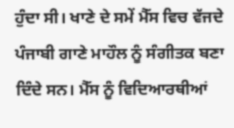ਹੁੰਦਾ ਸੀ। ਖਾਣੇ ਦੇ ਸਮੇਂ ਮੈੱਸ ਵਿਚ ਵੱਜਦੇ ਪੰਜਾਬੀ ਗਾਣੇ ਮਾਹੌਲ ਨੂੰ ਸੰਗੀਤਕ ਬਣਾ ਦਿੰਦੇ ਸਨ। ਮੈੱਸ ਨੂੰ ਵਿਦਿਆਰਥੀਆਂ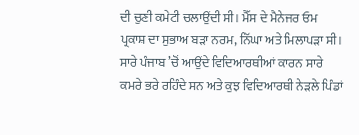ਦੀ ਚੁਣੀ ਕਮੇਟੀ ਚਲਾਉਂਦੀ ਸੀ। ਮੈੱਸ ਦੇ ਮੈਨੇਜਰ ਓਮ ਪ੍ਰਕਾਸ਼ ਦਾ ਸੁਭਾਅ ਬੜਾ ਨਰਮ, ਨਿੱਘਾ ਅਤੇ ਮਿਲਾਪੜਾ ਸੀ। ਸਾਰੇ ਪੰਜਾਬ ’ਚੋਂ ਆਉਂਦੇ ਵਿਦਿਆਰਥੀਆਂ ਕਾਰਨ ਸਾਰੇ ਕਮਰੇ ਭਰੇ ਰਹਿੰਦੇ ਸਨ ਅਤੇ ਕੁਝ ਵਿਦਿਆਰਥੀ ਨੇੜਲੇ ਪਿੰਡਾਂ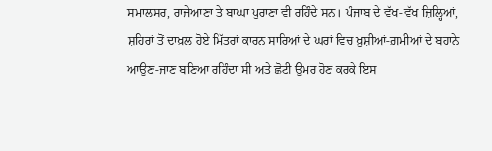ਸਮਾਲਸਰ, ਰਾਜੇਆਣਾ ਤੇ ਬਾਘਾ ਪੁਰਾਣਾ ਵੀ ਰਹਿੰਦੇ ਸਨ। ਪੰਜਾਬ ਦੇ ਵੱਖ-ਵੱਖ ਜ਼ਿਲ੍ਹਿਆਂ, ਸ਼ਹਿਰਾਂ ਤੋਂ ਦਾਖ਼ਲ ਹੋਏ ਮਿੱਤਰਾਂ ਕਾਰਨ ਸਾਰਿਆਂ ਦੇ ਘਰਾਂ ਵਿਚ ਖ਼ੁਸ਼ੀਆਂ-ਗ਼ਮੀਆਂ ਦੇ ਬਹਾਨੇ ਆਉਣ-ਜਾਣ ਬਣਿਆ ਰਹਿੰਦਾ ਸੀ ਅਤੇ ਛੋਟੀ ਉਮਰ ਹੋਣ ਕਰਕੇ ਇਸ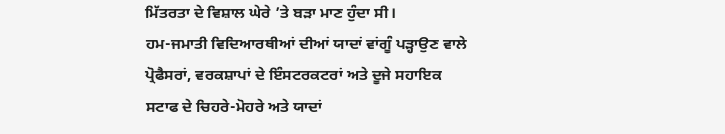ਮਿੱਤਰਤਾ ਦੇ ਵਿਸ਼ਾਲ ਘੇਰੇ ’ਤੇ ਬੜਾ ਮਾਣ ਹੁੰਦਾ ਸੀ।
ਹਮ-ਜਮਾਤੀ ਵਿਦਿਆਰਥੀਆਂ ਦੀਆਂ ਯਾਦਾਂ ਵਾਂਗੂੰ ਪੜ੍ਹਾਉਣ ਵਾਲੇ ਪ੍ਰੋਫੈਸਰਾਂ, ਵਰਕਸ਼ਾਪਾਂ ਦੇ ਇੰਸਟਰਕਟਰਾਂ ਅਤੇ ਦੂਜੇ ਸਹਾਇਕ ਸਟਾਫ ਦੇ ਚਿਹਰੇ-ਮੋਹਰੇ ਅਤੇ ਯਾਦਾਂ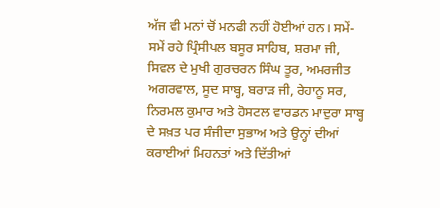ਅੱਜ ਵੀ ਮਨਾਂ ਚੋਂ ਮਨਫੀ ਨਹੀਂ ਹੋਈਆਂ ਹਨ। ਸਮੇਂ-ਸਮੇਂ ਰਹੇ ਪ੍ਰਿੰਸੀਪਲ ਬਸੂਰ ਸਾਹਿਬ, ਸ਼ਰਮਾ ਜੀ, ਸਿਵਲ ਦੇ ਮੁਖੀ ਗੁਰਚਰਨ ਸਿੰਘ ਤੂਰ, ਅਮਰਜੀਤ ਅਗਰਵਾਲ, ਸੂਦ ਸਾਬ੍ਹ, ਬਰਾੜ ਜੀ, ਰੇਹਾਨੂ ਸਰ, ਨਿਰਮਲ ਕੁਮਾਰ ਅਤੇ ਹੋਸਟਲ ਵਾਰਡਨ ਮਾਦੁਰਾ ਸਾਬ੍ਹ ਦੇ ਸਖ਼ਤ ਪਰ ਸੰਜੀਦਾ ਸੁਭਾਅ ਅਤੇ ਉਨ੍ਹਾਂ ਦੀਆਂ ਕਰਾਈਆਂ ਮਿਹਨਤਾਂ ਅਤੇ ਦਿੱਤੀਆਂ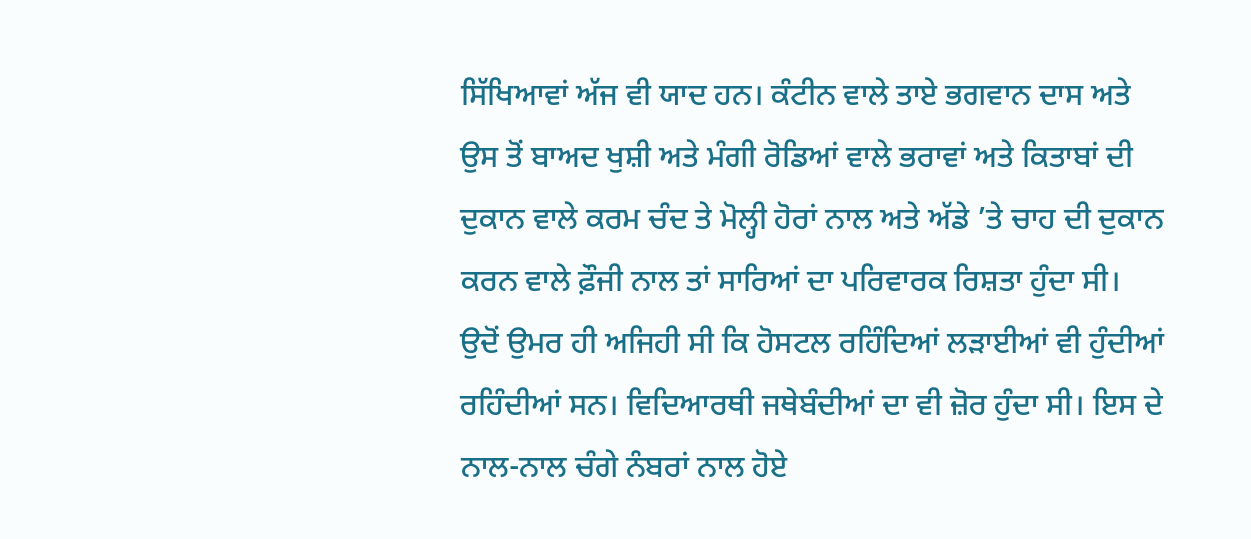ਸਿੱਖਿਆਵਾਂ ਅੱਜ ਵੀ ਯਾਦ ਹਨ। ਕੰਟੀਨ ਵਾਲੇ ਤਾਏ ਭਗਵਾਨ ਦਾਸ ਅਤੇ ਉਸ ਤੋਂ ਬਾਅਦ ਖੁਸ਼ੀ ਅਤੇ ਮੰਗੀ ਰੋਡਿਆਂ ਵਾਲੇ ਭਰਾਵਾਂ ਅਤੇ ਕਿਤਾਬਾਂ ਦੀ ਦੁਕਾਨ ਵਾਲੇ ਕਰਮ ਚੰਦ ਤੇ ਮੋਲ੍ਹੀ ਹੋਰਾਂ ਨਾਲ ਅਤੇ ਅੱਡੇ ’ਤੇ ਚਾਹ ਦੀ ਦੁਕਾਨ ਕਰਨ ਵਾਲੇ ਫ਼ੌਜੀ ਨਾਲ ਤਾਂ ਸਾਰਿਆਂ ਦਾ ਪਰਿਵਾਰਕ ਰਿਸ਼ਤਾ ਹੁੰਦਾ ਸੀ।
ਉਦੋਂ ਉਮਰ ਹੀ ਅਜਿਹੀ ਸੀ ਕਿ ਹੋਸਟਲ ਰਹਿੰਦਿਆਂ ਲੜਾਈਆਂ ਵੀ ਹੁੰਦੀਆਂ ਰਹਿੰਦੀਆਂ ਸਨ। ਵਿਦਿਆਰਥੀ ਜਥੇਬੰਦੀਆਂ ਦਾ ਵੀ ਜ਼ੋਰ ਹੁੰਦਾ ਸੀ। ਇਸ ਦੇ ਨਾਲ-ਨਾਲ ਚੰਗੇ ਨੰਬਰਾਂ ਨਾਲ ਹੋਏ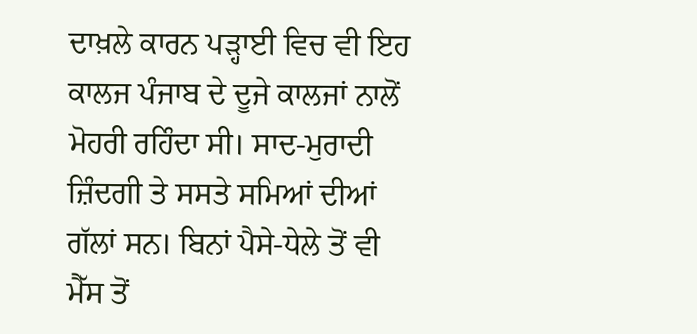ਦਾਖ਼ਲੇ ਕਾਰਨ ਪੜ੍ਹਾਈ ਵਿਚ ਵੀ ਇਹ ਕਾਲਜ ਪੰਜਾਬ ਦੇ ਦੂਜੇ ਕਾਲਜਾਂ ਨਾਲੋਂ ਮੋਹਰੀ ਰਹਿੰਦਾ ਸੀ। ਸਾਦ-ਮੁਰਾਦੀ ਜ਼ਿੰਦਗੀ ਤੇ ਸਸਤੇ ਸਮਿਆਂ ਦੀਆਂ ਗੱਲਾਂ ਸਨ। ਬਿਨਾਂ ਪੈਸੇ-ਧੇਲੇ ਤੋਂ ਵੀ ਮੈੱਸ ਤੋਂ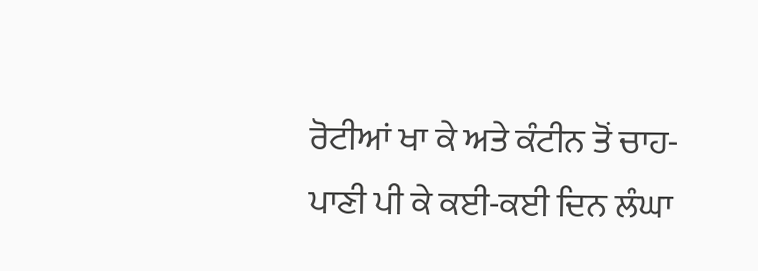ਰੋਟੀਆਂ ਖਾ ਕੇ ਅਤੇ ਕੰਟੀਨ ਤੋਂ ਚਾਹ-ਪਾਣੀ ਪੀ ਕੇ ਕਈ-ਕਈ ਦਿਨ ਲੰਘਾ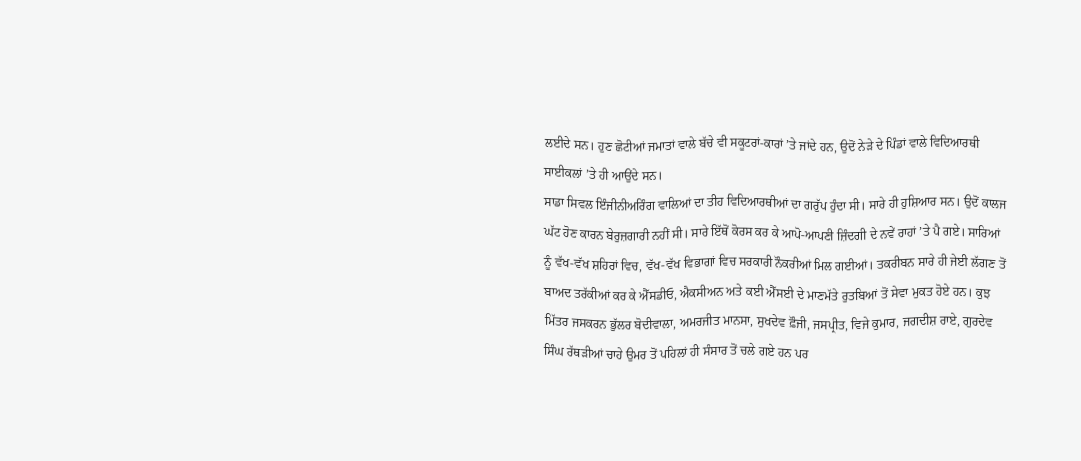ਲਈਦੇ ਸਨ। ਹੁਣ ਛੋਟੀਆਂ ਜਮਾਤਾਂ ਵਾਲੇ ਬੱਚੇ ਵੀ ਸਕੂਟਰਾਂ-ਕਾਰਾਂ ’ਤੇ ਜਾਂਦੇ ਹਨ, ਉਦੋਂ ਨੇੜੇ ਦੇ ਪਿੰਡਾਂ ਵਾਲੇ ਵਿਦਿਆਰਥੀ ਸਾਈਕਲਾਂ ’ਤੇ ਹੀ ਆਉਂਦੇ ਸਨ।
ਸਾਡਾ ਸਿਵਲ ਇੰਜੀਨੀਅਰਿੰਗ ਵਾਲਿਆਂ ਦਾ ਤੀਹ ਵਿਦਿਆਰਥੀਆਂ ਦਾ ਗਰੁੱਪ ਹੁੰਦਾ ਸੀ। ਸਾਰੇ ਹੀ ਹੁਸ਼ਿਆਰ ਸਨ। ਉਦੋਂ ਕਾਲਜ ਘੱਟ ਹੋਣ ਕਾਰਨ ਬੇਰੁਜ਼ਗਾਰੀ ਨਹੀਂ ਸੀ। ਸਾਰੇ ਇੱਥੋਂ ਕੋਰਸ ਕਰ ਕੇ ਆਪੋ-ਆਪਣੀ ਜ਼ਿੰਦਗੀ ਦੇ ਨਵੇਂ ਰਾਹਾਂ ’ਤੇ ਪੈ ਗਏ। ਸਾਰਿਆਂ ਨੂੰ ਵੱਖ-ਵੱਖ ਸ਼ਹਿਰਾਂ ਵਿਚ, ਵੱਖ-ਵੱਖ ਵਿਭਾਗਾਂ ਵਿਚ ਸਰਕਾਰੀ ਨੌਕਰੀਆਂ ਮਿਲ ਗਈਆਂ। ਤਕਰੀਬਨ ਸਾਰੇ ਹੀ ਜੇਈ ਲੱਗਣ ਤੋਂ ਬਾਅਦ ਤਰੱਕੀਆਂ ਕਰ ਕੇ ਐੱਸਡੀਓ, ਐਕਸੀਅਨ ਅਤੇ ਕਈ ਐੱਸਈ ਦੇ ਮਾਣਮੱਤੇ ਰੁਤਬਿਆਂ ਤੋਂ ਸੇਵਾ ਮੁਕਤ ਹੋਏ ਹਨ। ਕੁਝ ਮਿੱਤਰ ਜਸਕਰਨ ਭੁੱਲਰ ਬੋਦੀਵਾਲਾ, ਅਮਰਜੀਤ ਮਾਨਸਾ, ਸੁਖਦੇਵ ਫ਼ੌਜੀ, ਜਸਪ੍ਰੀਤ, ਵਿਜੇ ਕੁਮਾਰ, ਜਗਦੀਸ਼ ਰਾਏ, ਗੁਰਦੇਵ ਸਿੰਘ ਰੱਥੜੀਆਂ ਚਾਹੇ ਉਮਰ ਤੋਂ ਪਹਿਲਾਂ ਹੀ ਸੰਸਾਰ ਤੋਂ ਚਲੇ ਗਏ ਹਨ ਪਰ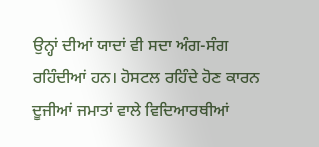ਉਨ੍ਹਾਂ ਦੀਆਂ ਯਾਦਾਂ ਵੀ ਸਦਾ ਅੰਗ-ਸੰਗ ਰਹਿੰਦੀਆਂ ਹਨ। ਹੋਸਟਲ ਰਹਿੰਦੇ ਹੋਣ ਕਾਰਨ ਦੂਜੀਆਂ ਜਮਾਤਾਂ ਵਾਲੇ ਵਿਦਿਆਰਥੀਆਂ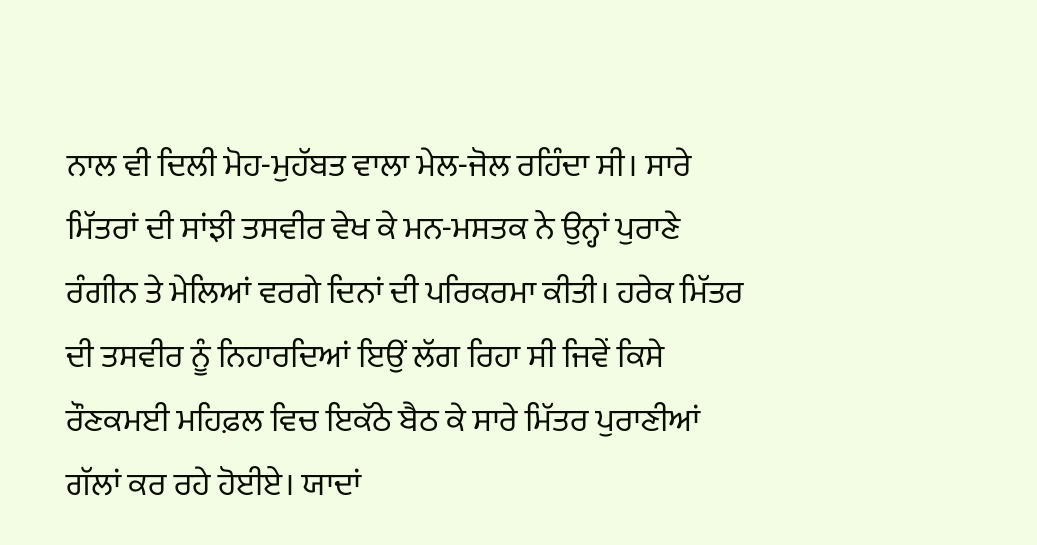ਨਾਲ ਵੀ ਦਿਲੀ ਮੋਹ-ਮੁਹੱਬਤ ਵਾਲਾ ਮੇਲ-ਜੋਲ ਰਹਿੰਦਾ ਸੀ। ਸਾਰੇ ਮਿੱਤਰਾਂ ਦੀ ਸਾਂਝੀ ਤਸਵੀਰ ਵੇਖ ਕੇ ਮਨ-ਮਸਤਕ ਨੇ ਉਨ੍ਹਾਂ ਪੁਰਾਣੇ ਰੰਗੀਨ ਤੇ ਮੇਲਿਆਂ ਵਰਗੇ ਦਿਨਾਂ ਦੀ ਪਰਿਕਰਮਾ ਕੀਤੀ। ਹਰੇਕ ਮਿੱਤਰ ਦੀ ਤਸਵੀਰ ਨੂੰ ਨਿਹਾਰਦਿਆਂ ਇਉਂ ਲੱਗ ਰਿਹਾ ਸੀ ਜਿਵੇਂ ਕਿਸੇ ਰੌਣਕਮਈ ਮਹਿਫ਼ਲ ਵਿਚ ਇਕੱਠੇ ਬੈਠ ਕੇ ਸਾਰੇ ਮਿੱਤਰ ਪੁਰਾਣੀਆਂ ਗੱਲਾਂ ਕਰ ਰਹੇ ਹੋਈਏ। ਯਾਦਾਂ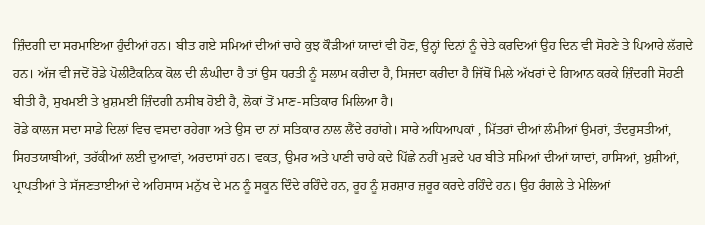ਜ਼ਿੰਦਗੀ ਦਾ ਸਰਮਾਇਆ ਹੁੰਦੀਆਂ ਹਨ। ਬੀਤ ਗਏ ਸਮਿਆਂ ਦੀਆਂ ਚਾਹੇ ਕੁਝ ਕੌੜੀਆਂ ਯਾਦਾਂ ਵੀ ਹੋਣ, ਉਨ੍ਹਾਂ ਦਿਨਾਂ ਨੂੰ ਚੇਤੇ ਕਰਦਿਆਂ ਉਹ ਦਿਨ ਵੀ ਸੋਹਣੇ ਤੇ ਪਿਆਰੇ ਲੱਗਦੇ ਹਨ। ਅੱਜ ਵੀ ਜਦੋਂ ਰੋਡੇ ਪੋਲੀਟੈਕਨਿਕ ਕੋਲ ਦੀ ਲੰਘੀਦਾ ਹੈ ਤਾਂ ਉਸ ਧਰਤੀ ਨੂੰ ਸਲਾਮ ਕਰੀਦਾ ਹੈ, ਸਿਜਦਾ ਕਰੀਦਾ ਹੈ ਜਿੱਥੋਂ ਮਿਲੇ ਅੱਖਰਾਂ ਦੇ ਗਿਆਨ ਕਰਕੇ ਜ਼ਿੰਦਗੀ ਸੋਹਣੀ ਬੀਤੀ ਹੈ, ਸੁਖਮਈ ਤੇ ਖ਼ੁਸ਼ਮਈ ਜ਼ਿੰਦਗੀ ਨਸੀਬ ਹੋਈ ਹੈ, ਲੋਕਾਂ ਤੋਂ ਮਾਣ-ਸਤਿਕਾਰ ਮਿਲਿਆ ਹੈ।
ਰੋਡੇ ਕਾਲਜ ਸਦਾ ਸਾਡੇ ਦਿਲਾਂ ਵਿਚ ਵਸਦਾ ਰਹੇਗਾ ਅਤੇ ਉਸ ਦਾ ਨਾਂ ਸਤਿਕਾਰ ਨਾਲ ਲੈਂਦੇ ਰਹਾਂਗੇ। ਸਾਰੇ ਅਧਿਆਪਕਾਂ , ਮਿੱਤਰਾਂ ਦੀਆਂ ਲੰਮੀਆਂ ਉਮਰਾਂ, ਤੰਦਰੁਸਤੀਆਂ, ਸਿਹਤਯਾਬੀਆਂ, ਤਰੱਕੀਆਂ ਲਈ ਦੁਆਵਾਂ, ਅਰਦਾਸਾਂ ਹਨ। ਵਕਤ, ਉਮਰ ਅਤੇ ਪਾਣੀ ਚਾਹੇ ਕਦੇ ਪਿੱਛੇ ਨਹੀਂ ਮੁੜਦੇ ਪਰ ਬੀਤੇ ਸਮਿਆਂ ਦੀਆਂ ਯਾਦਾਂ, ਹਾਸਿਆਂ, ਖ਼ੁਸ਼ੀਆਂ, ਪ੍ਰਾਪਤੀਆਂ ਤੇ ਸੱਜਣਤਾਈਆਂ ਦੇ ਅਹਿਸਾਸ ਮਨੁੱਖ ਦੇ ਮਨ ਨੂੰ ਸਕੂਨ ਦਿੰਦੇ ਰਹਿੰਦੇ ਹਨ, ਰੂਹ ਨੂੰ ਸ਼ਰਸ਼ਾਰ ਜ਼ਰੂਰ ਕਰਦੇ ਰਹਿੰਦੇ ਹਨ। ਉਹ ਰੰਗਲੇ ਤੇ ਮੇਲਿਆਂ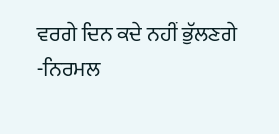ਵਰਗੇ ਦਿਨ ਕਦੇ ਨਹੀਂ ਭੁੱਲਣਗੇ
-ਨਿਰਮਲ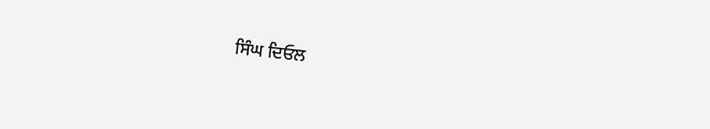ਸਿੰਘ ਦਿਓਲ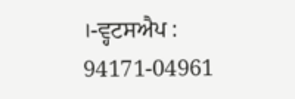।-ਵ੍ਹਟਸਐਪ : 94171-04961